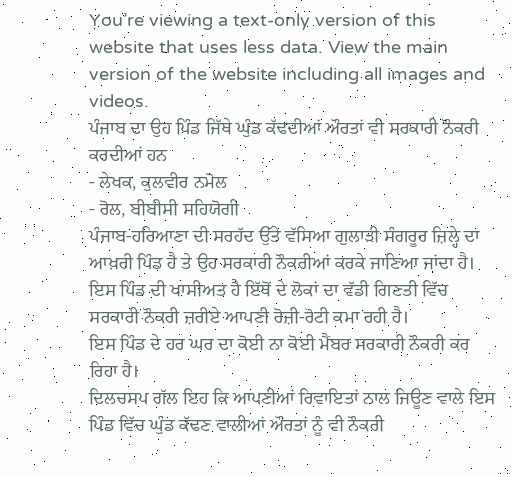You’re viewing a text-only version of this website that uses less data. View the main version of the website including all images and videos.
ਪੰਜਾਬ ਦਾ ਉਹ ਪਿੰਡ ਜਿੱਥੇ ਘੁੰਡ ਕੱਢਦੀਆਂ ਔਰਤਾਂ ਵੀ ਸਰਕਾਰੀ ਨੌਕਰੀ ਕਰਦੀਆਂ ਹਨ
- ਲੇਖਕ, ਕੁਲਵੀਰ ਨਮੋਲ
- ਰੋਲ, ਬੀਬੀਸੀ ਸਹਿਯੋਗੀ
ਪੰਜਾਬ-ਹਰਿਆਣਾ ਦੀ ਸਰਹੱਦ ਉੱਤੇ ਵੱਸਿਆ ਗੁਲਾੜੀ ਸੰਗਰੂਰ ਜ਼ਿਲ੍ਹੇ ਦਾ ਆਖ਼ਰੀ ਪਿੰਡ ਹੈ ਤੇ ਉਹ ਸਰਕਾਰੀ ਨੌਕਰੀਆਂ ਕਰਕੇ ਜਾਣਿਆ ਜਾਂਦਾ ਹੈ।
ਇਸ ਪਿੰਡ ਦੀ ਖਾਸੀਅਤ ਹੈ ਇੱਥੋਂ ਦੇ ਲੋਕਾਂ ਦਾ ਵੱਡੀ ਗਿਣਤੀ ਵਿੱਚ ਸਰਕਾਰੀ ਨੌਕਰੀ ਜ਼ਰੀਏ ਆਪਣੀ ਰੋਜ਼ੀ-ਰੋਟੀ ਕਮਾ ਰਹੀ ਹੈ।
ਇਸ ਪਿੰਡ ਦੇ ਹਰ ਘਰ ਦਾ ਕੋਈ ਨਾ ਕੋਈ ਮੈਂਬਰ ਸਰਕਾਰੀ ਨੌਕਰੀ ਕਰ ਰਿਹਾ ਹੈ।
ਦਿਲਚਸਪ ਗੱਲ ਇਹ ਕਿ ਆਪਣੀਆਂ ਰਿਵਾਇਤਾਂ ਨਾਲ ਜਿਊਣ ਵਾਲੇ ਇਸ ਪਿੰਡ ਵਿੱਚ ਘੁੰਡ ਕੱਢਣ ਵਾਲੀਆਂ ਔਰਤਾਂ ਨੂੰ ਵੀ ਨੌਕਰੀ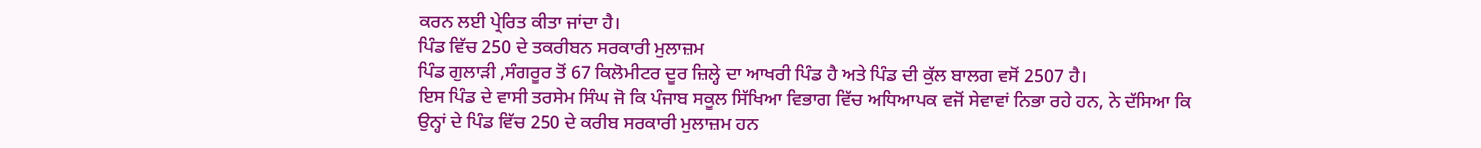ਕਰਨ ਲਈ ਪ੍ਰੇਰਿਤ ਕੀਤਾ ਜਾਂਦਾ ਹੈ।
ਪਿੰਡ ਵਿੱਚ 250 ਦੇ ਤਕਰੀਬਨ ਸਰਕਾਰੀ ਮੁਲਾਜ਼ਮ
ਪਿੰਡ ਗੁਲਾੜੀ ,ਸੰਗਰੂਰ ਤੋਂ 67 ਕਿਲੋਮੀਟਰ ਦੂਰ ਜ਼ਿਲ੍ਹੇ ਦਾ ਆਖਰੀ ਪਿੰਡ ਹੈ ਅਤੇ ਪਿੰਡ ਦੀ ਕੁੱਲ ਬਾਲਗ ਵਸੋਂ 2507 ਹੈ।
ਇਸ ਪਿੰਡ ਦੇ ਵਾਸੀ ਤਰਸੇਮ ਸਿੰਘ ਜੋ ਕਿ ਪੰਜਾਬ ਸਕੂਲ ਸਿੱਖਿਆ ਵਿਭਾਗ ਵਿੱਚ ਅਧਿਆਪਕ ਵਜੋਂ ਸੇਵਾਵਾਂ ਨਿਭਾ ਰਹੇ ਹਨ, ਨੇ ਦੱਸਿਆ ਕਿ ਉਨ੍ਹਾਂ ਦੇ ਪਿੰਡ ਵਿੱਚ 250 ਦੇ ਕਰੀਬ ਸਰਕਾਰੀ ਮੁਲਾਜ਼ਮ ਹਨ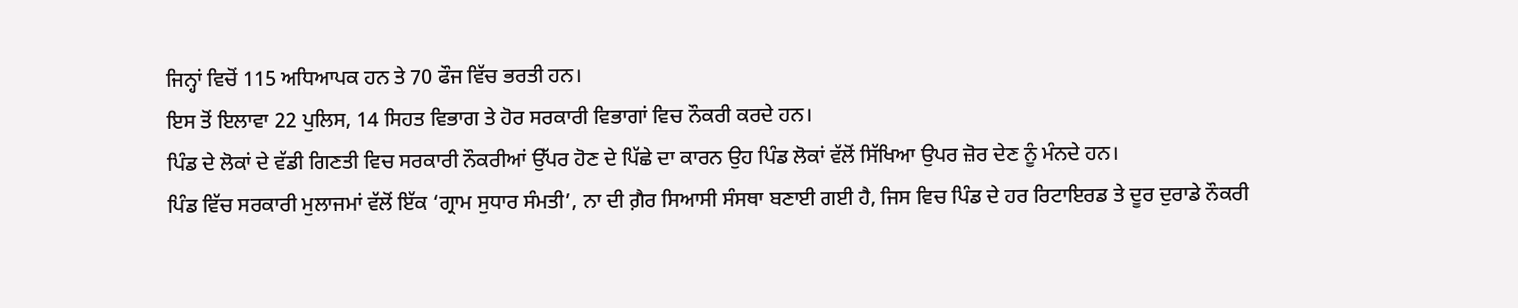ਜਿਨ੍ਹਾਂ ਵਿਚੋਂ 115 ਅਧਿਆਪਕ ਹਨ ਤੇ 70 ਫੌਜ ਵਿੱਚ ਭਰਤੀ ਹਨ।
ਇਸ ਤੋਂ ਇਲਾਵਾ 22 ਪੁਲਿਸ, 14 ਸਿਹਤ ਵਿਭਾਗ ਤੇ ਹੋਰ ਸਰਕਾਰੀ ਵਿਭਾਗਾਂ ਵਿਚ ਨੌਕਰੀ ਕਰਦੇ ਹਨ।
ਪਿੰਡ ਦੇ ਲੋਕਾਂ ਦੇ ਵੱਡੀ ਗਿਣਤੀ ਵਿਚ ਸਰਕਾਰੀ ਨੌਕਰੀਆਂ ਉੱਪਰ ਹੋਣ ਦੇ ਪਿੱਛੇ ਦਾ ਕਾਰਨ ਉਹ ਪਿੰਡ ਲੋਕਾਂ ਵੱਲੋਂ ਸਿੱਖਿਆ ਉਪਰ ਜ਼ੋਰ ਦੇਣ ਨੂੰ ਮੰਨਦੇ ਹਨ।
ਪਿੰਡ ਵਿੱਚ ਸਰਕਾਰੀ ਮੁਲਾਜਮਾਂ ਵੱਲੋਂ ਇੱਕ ‘ਗ੍ਰਾਮ ਸੁਧਾਰ ਸੰਮਤੀ’, ਨਾ ਦੀ ਗ਼ੈਰ ਸਿਆਸੀ ਸੰਸਥਾ ਬਣਾਈ ਗਈ ਹੈ, ਜਿਸ ਵਿਚ ਪਿੰਡ ਦੇ ਹਰ ਰਿਟਾਇਰਡ ਤੇ ਦੂਰ ਦੁਰਾਡੇ ਨੌਕਰੀ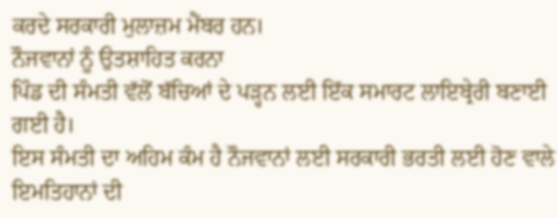ਕਰਦੇ ਸਰਕਾਰੀ ਮੁਲਾਜ਼ਮ ਮੈਂਬਰ ਹਨ।
ਨੌਜਵਾਨਾਂ ਨੂੰ ਉਤਸ਼ਾਹਿਤ ਕਰਨਾ
ਪਿੰਡ ਦੀ ਸੰਮਤੀ ਵੱਲੋਂ ਬੱਚਿਆਂ ਦੇ ਪੜ੍ਹਨ ਲਈ ਇੱਕ ਸਮਾਰਟ ਲਾਇਬ੍ਰੇਰੀ ਬਣਾਈ ਗਈ ਹੈ।
ਇਸ ਸੰਮਤੀ ਦਾ ਅਹਿਮ ਕੰਮ ਹੈ ਨੌਜਵਾਨਾਂ ਲਈ ਸਰਕਾਰੀ ਭਰਤੀ ਲਈ ਹੋਣ ਵਾਲੇ ਇਮਤਿਹਾਨਾਂ ਦੀ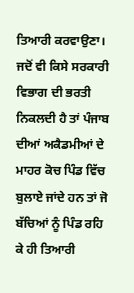ਤਿਆਰੀ ਕਰਵਾਉਣਾ।
ਜਦੋਂ ਵੀ ਕਿਸੇ ਸਰਕਾਰੀ ਵਿਭਾਗ ਦੀ ਭਰਤੀ ਨਿਕਲਦੀ ਹੈ ਤਾਂ ਪੰਜਾਬ ਦੀਆਂ ਅਕੈਡਮੀਆਂ ਦੇ ਮਾਹਰ ਕੋਚ ਪਿੰਡ ਵਿੱਚ ਬੁਲਾਏ ਜਾਂਦੇ ਹਨ ਤਾਂ ਜੋ ਬੱਚਿਆਂ ਨੂੰ ਪਿੰਡ ਰਹਿ ਕੇ ਹੀ ਤਿਆਰੀ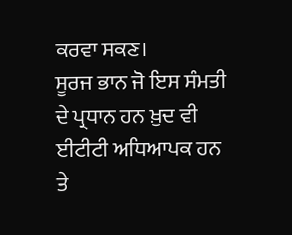ਕਰਵਾ ਸਕਣ।
ਸੂਰਜ ਭਾਨ ਜੋ ਇਸ ਸੰਮਤੀ ਦੇ ਪ੍ਰਧਾਨ ਹਨ ਖ਼ੁਦ ਵੀ ਈਟੀਟੀ ਅਧਿਆਪਕ ਹਨ ਤੇ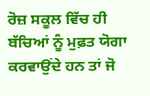ਰੋਜ਼ ਸਕੂਲ ਵਿੱਚ ਹੀ ਬੱਚਿਆਂ ਨੂੰ ਮੁਫ਼ਤ ਯੋਗਾ ਕਰਵਾਉਂਦੇ ਹਨ ਤਾਂ ਜੋ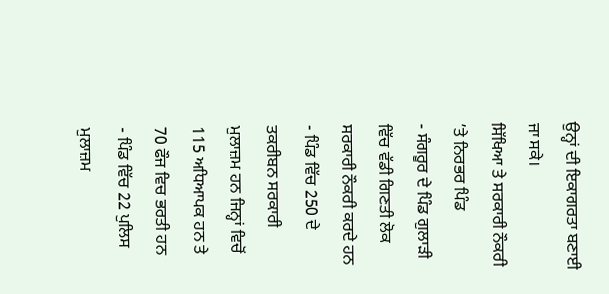ਉਨ੍ਹਾਂ ਦੀ ਇਕਾਗਰਤਾ ਬਣਾਈ ਜਾ ਸਕੇ।
ਸਿੱਖਿਆ ਤੇ ਸਰਕਾਰੀ ਨੌਕਰੀ ’ਤੇ ਨਿਰਭਰ ਪਿੰਡ
- ਸੰਗਰੂਰ ਦੇ ਪਿੰਡ ਗੁਲਾੜੀ ਵਿੱਚ ਵੱਡੀ ਗਿਣਤੀ ਲੋਕ ਸਰਕਾਰੀ ਨੌਕਰੀ ਕਰਦੇ ਹਨ
- ਪਿੰਡ ਵਿੱਚ 250 ਦੇ ਤਕਰੀਬਨ ਸਰਕਾਰੀ ਮੁਲਾਜ਼ਮ ਹਨ ਜਿਨ੍ਹਾਂ ਵਿਚੋਂ 115 ਅਧਿਆਪਕ ਹਨ ਤੇ 70 ਫੌਜ ਵਿਚ ਭਰਤੀ ਹਨ
- ਪਿੰਡ ਵਿੱਚ 22 ਪੁਲਿਸ ਮੁਲਾਜ਼ਮ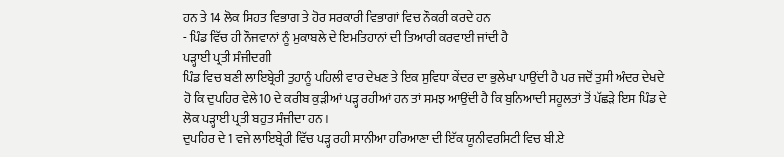ਹਨ ਤੇ 14 ਲੋਕ ਸਿਹਤ ਵਿਭਾਗ ਤੇ ਹੋਰ ਸਰਕਾਰੀ ਵਿਭਾਗਾਂ ਵਿਚ ਨੌਕਰੀ ਕਰਦੇ ਹਨ
- ਪਿੰਡ ਵਿੱਚ ਹੀ ਨੌਜਵਾਨਾਂ ਨੂੰ ਮੁਕਾਬਲੇ ਦੇ ਇਮਤਿਹਾਨਾਂ ਦੀ ਤਿਆਰੀ ਕਰਵਾਈ ਜਾਂਦੀ ਹੈ
ਪੜ੍ਹਾਈ ਪ੍ਰਤੀ ਸੰਜੀਦਗੀ
ਪਿੰਡ ਵਿਚ ਬਣੀ ਲਾਇਬ੍ਰੇਰੀ ਤੁਹਾਨੂੰ ਪਹਿਲੀ ਵਾਰ ਦੇਖਣ ਤੇ ਇਕ ਸੁਵਿਧਾ ਕੇਂਦਰ ਦਾ ਭੁਲੇਖਾ ਪਾਉਂਦੀ ਹੈ ਪਰ ਜਦੋਂ ਤੁਸੀ ਅੰਦਰ ਦੇਖਦੇ ਹੋ ਕਿ ਦੁਪਹਿਰ ਵੇਲੇ10 ਦੇ ਕਰੀਬ ਕੁੜੀਆਂ ਪੜ੍ਹ ਰਹੀਆਂ ਹਨ ਤਾਂ ਸਮਝ ਆਉਂਦੀ ਹੈ ਕਿ ਬੁਨਿਆਦੀ ਸਹੂਲਤਾਂ ਤੋਂ ਪੱਛੜੇ ਇਸ ਪਿੰਡ ਦੇ ਲੋਕ ਪੜ੍ਹਾਈ ਪ੍ਰਤੀ ਬਹੁਤ ਸੰਜੀਦਾ ਹਨ ।
ਦੁਪਹਿਰ ਦੇ 1 ਵਜੇ ਲਾਇਬ੍ਰੇਰੀ ਵਿੱਚ ਪੜ੍ਹ ਰਹੀ ਸਾਨੀਆ ਹਰਿਆਣਾ ਦੀ ਇੱਕ ਯੂਨੀਵਰਸਿਟੀ ਵਿਚ ਬੀ.ਏ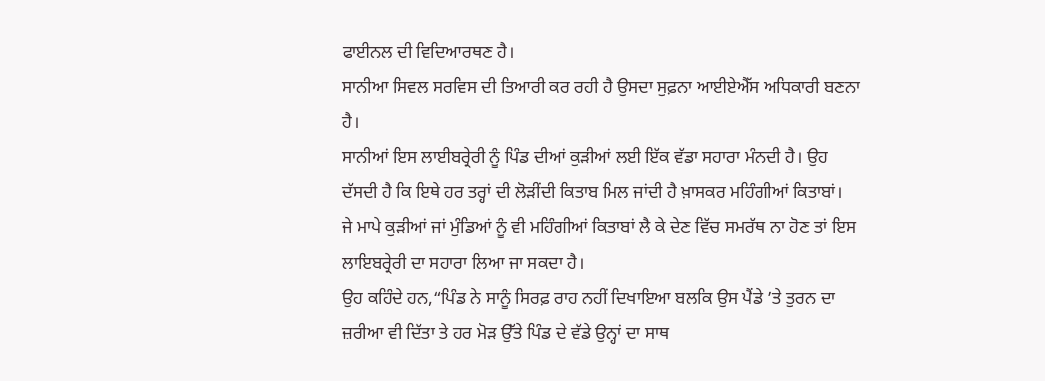ਫਾਈਨਲ ਦੀ ਵਿਦਿਆਰਥਣ ਹੈ।
ਸਾਨੀਆ ਸਿਵਲ ਸਰਵਿਸ ਦੀ ਤਿਆਰੀ ਕਰ ਰਹੀ ਹੈ ਉਸਦਾ ਸੁਫ਼ਨਾ ਆਈਏਐੱਸ ਅਧਿਕਾਰੀ ਬਣਨਾ ਹੈ।
ਸਾਨੀਆਂ ਇਸ ਲਾਈਬਰ੍ਰੇਰੀ ਨੂੰ ਪਿੰਡ ਦੀਆਂ ਕੁੜੀਆਂ ਲਈ ਇੱਕ ਵੱਡਾ ਸਹਾਰਾ ਮੰਨਦੀ ਹੈ। ਉਹ ਦੱਸਦੀ ਹੈ ਕਿ ਇਥੇ ਹਰ ਤਰ੍ਹਾਂ ਦੀ ਲੋੜੀਂਦੀ ਕਿਤਾਬ ਮਿਲ ਜਾਂਦੀ ਹੈ ਖ਼ਾਸਕਰ ਮਹਿੰਗੀਆਂ ਕਿਤਾਬਾਂ।
ਜੇ ਮਾਪੇ ਕੁੜੀਆਂ ਜਾਂ ਮੁੰਡਿਆਂ ਨੂੰ ਵੀ ਮਹਿੰਗੀਆਂ ਕਿਤਾਬਾਂ ਲੈ ਕੇ ਦੇਣ ਵਿੱਚ ਸਮਰੱਥ ਨਾ ਹੋਣ ਤਾਂ ਇਸ ਲਾਇਬਰ੍ਰੇਰੀ ਦਾ ਸਹਾਰਾ ਲਿਆ ਜਾ ਸਕਦਾ ਹੈ।
ਉਹ ਕਹਿੰਦੇ ਹਨ,“ਪਿੰਡ ਨੇ ਸਾਨੂੰ ਸਿਰਫ਼ ਰਾਹ ਨਹੀਂ ਦਿਖਾਇਆ ਬਲਕਿ ਉਸ ਪੈਂਡੇ ’ਤੇ ਤੁਰਨ ਦਾ ਜ਼ਰੀਆ ਵੀ ਦਿੱਤਾ ਤੇ ਹਰ ਮੋੜ ਉੱਤੇ ਪਿੰਡ ਦੇ ਵੱਡੇ ਉਨ੍ਹਾਂ ਦਾ ਸਾਥ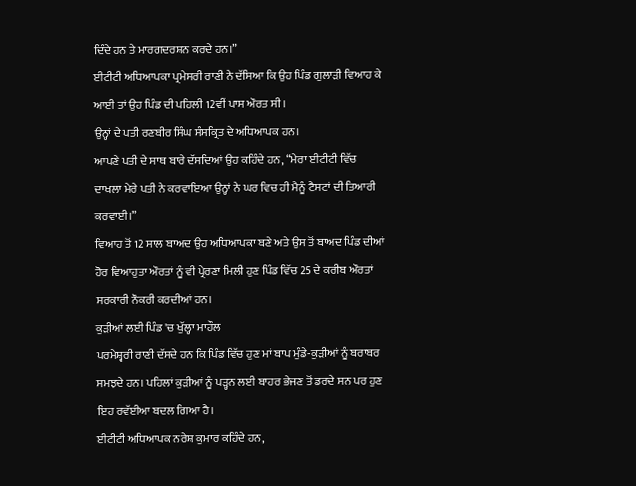ਦਿੰਦੇ ਹਨ ਤੇ ਮਾਰਗਦਰਸ਼ਨ ਕਰਦੇ ਹਨ।”
ਈਟੀਟੀ ਅਧਿਆਪਕਾ ਪ੍ਰਮੇਸਰੀ ਰਾਣੀ ਨੇ ਦੱਸਿਆ ਕਿ ਉਹ ਪਿੰਡ ਗੁਲਾੜੀ ਵਿਆਹ ਕੇ ਆਈ ਤਾਂ ਉਹ ਪਿੰਡ ਦੀ ਪਹਿਲੀ 12ਵੀਂ ਪਾਸ ਔਰਤ ਸੀ।
ਉਨ੍ਹਾਂ ਦੇ ਪਤੀ ਰਣਬੀਰ ਸਿੰਘ ਸੰਸਕ੍ਰਿਤ ਦੇ ਅਧਿਆਪਕ ਹਨ।
ਆਪਣੇ ਪਤੀ ਦੇ ਸਾਥ ਬਾਰੇ ਦੱਸਦਿਆਂ ਉਹ ਕਹਿੰਦੇ ਹਨ, “ਮੇਰਾ ਈਟੀਟੀ ਵਿੱਚ ਦਾਖਲਾ ਮੇਰੇ ਪਤੀ ਨੇ ਕਰਵਾਇਆ ਉਨ੍ਹਾਂ ਨੇ ਘਰ ਵਿਚ ਹੀ ਮੈਨੂੰ ਟੈਸਟਾਂ ਦੀ ਤਿਆਰੀ ਕਰਵਾਈ।”
ਵਿਆਹ ਤੋਂ 12 ਸਾਲ ਬਾਅਦ ਉਹ ਅਧਿਆਪਕਾ ਬਣੇ ਅਤੇ ਉਸ ਤੋਂ ਬਾਅਦ ਪਿੰਡ ਦੀਆਂ ਹੋਰ ਵਿਆਹੁਤਾ ਔਰਤਾਂ ਨੂੰ ਵੀ ਪ੍ਰੇਰਣਾ ਮਿਲੀ ਹੁਣ ਪਿੰਡ ਵਿੱਚ 25 ਦੇ ਕਰੀਬ ਔਰਤਾਂ ਸਰਕਾਰੀ ਨੌਕਰੀ ਕਰਦੀਆਂ ਹਨ।
ਕੁੜੀਆਂ ਲਈ ਪਿੰਡ 'ਚ ਖੁੱਲ੍ਹਾ ਮਾਹੌਲ
ਪਰਮੇਸ਼੍ਵਰੀ ਰਾਣੀ ਦੱਸਦੇ ਹਨ ਕਿ ਪਿੰਡ ਵਿੱਚ ਹੁਣ ਮਾਂ ਬਾਪ ਮੁੰਡੇ-ਕੁੜੀਆਂ ਨੂੰ ਬਰਾਬਰ ਸਮਝਦੇ ਹਨ। ਪਹਿਲਾਂ ਕੁੜੀਆਂ ਨੂੰ ਪੜ੍ਹਨ ਲਈ ਬਾਹਰ ਭੇਜਣ ਤੋਂ ਡਰਦੇ ਸਨ ਪਰ ਹੁਣ ਇਹ ਰਵੱਈਆ ਬਦਲ ਗਿਆ ਹੈ।
ਈਟੀਟੀ ਅਧਿਆਪਕ ਨਰੇਸ਼ ਕੁਮਾਰ ਕਹਿੰਦੇ ਹਨ,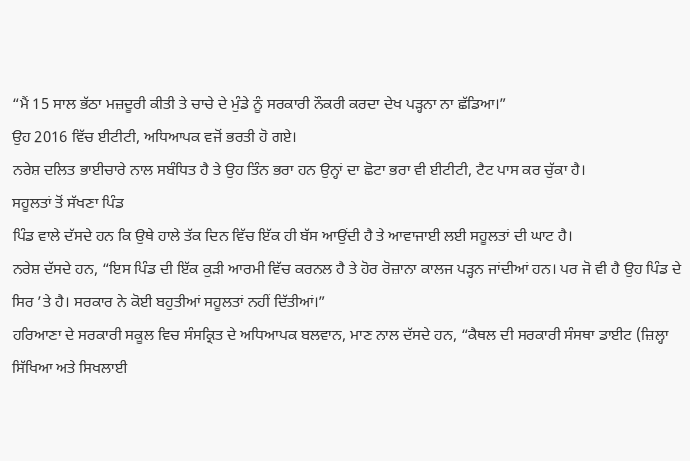“ਮੈਂ 15 ਸਾਲ ਭੱਠਾ ਮਜ਼ਦੂਰੀ ਕੀਤੀ ਤੇ ਚਾਚੇ ਦੇ ਮੁੰਡੇ ਨੂੰ ਸਰਕਾਰੀ ਨੌਕਰੀ ਕਰਦਾ ਦੇਖ ਪੜ੍ਹਨਾ ਨਾ ਛੱਡਿਆ।”
ਉਹ 2016 ਵਿੱਚ ਈਟੀਟੀ, ਅਧਿਆਪਕ ਵਜੋਂ ਭਰਤੀ ਹੋ ਗਏ।
ਨਰੇਸ਼ ਦਲਿਤ ਭਾਈਚਾਰੇ ਨਾਲ ਸਬੰਧਿਤ ਹੈ ਤੇ ਉਹ ਤਿੰਨ ਭਰਾ ਹਨ ਉਨ੍ਹਾਂ ਦਾ ਛੋਟਾ ਭਰਾ ਵੀ ਈਟੀਟੀ, ਟੈਟ ਪਾਸ ਕਰ ਚੁੱਕਾ ਹੈ।
ਸਹੂਲਤਾਂ ਤੋਂ ਸੱਖਣਾ ਪਿੰਡ
ਪਿੰਡ ਵਾਲੇ ਦੱਸਦੇ ਹਨ ਕਿ ਉਥੇ ਹਾਲੇ ਤੱਕ ਦਿਨ ਵਿੱਚ ਇੱਕ ਹੀ ਬੱਸ ਆਉਂਦੀ ਹੈ ਤੇ ਆਵਾਜਾਈ ਲਈ ਸਹੂਲਤਾਂ ਦੀ ਘਾਟ ਹੈ।
ਨਰੇਸ਼ ਦੱਸਦੇ ਹਨ, “ਇਸ ਪਿੰਡ ਦੀ ਇੱਕ ਕੁੜੀ ਆਰਮੀ ਵਿੱਚ ਕਰਨਲ ਹੈ ਤੇ ਹੋਰ ਰੋਜ਼ਾਨਾ ਕਾਲਜ ਪੜ੍ਹਨ ਜਾਂਦੀਆਂ ਹਨ। ਪਰ ਜੋ ਵੀ ਹੈ ਉਹ ਪਿੰਡ ਦੇ ਸਿਰ ’ਤੇ ਹੈ। ਸਰਕਾਰ ਨੇ ਕੋਈ ਬਹੁਤੀਆਂ ਸਹੂਲਤਾਂ ਨਹੀਂ ਦਿੱਤੀਆਂ।”
ਹਰਿਆਣਾ ਦੇ ਸਰਕਾਰੀ ਸਕੂਲ ਵਿਚ ਸੰਸਕ੍ਰਿਤ ਦੇ ਅਧਿਆਪਕ ਬਲਵਾਨ, ਮਾਣ ਨਾਲ ਦੱਸਦੇ ਹਨ, “ਕੈਥਲ ਦੀ ਸਰਕਾਰੀ ਸੰਸਥਾ ਡਾਈਟ (ਜ਼ਿਲ੍ਹਾ ਸਿੱਖਿਆ ਅਤੇ ਸਿਖਲਾਈ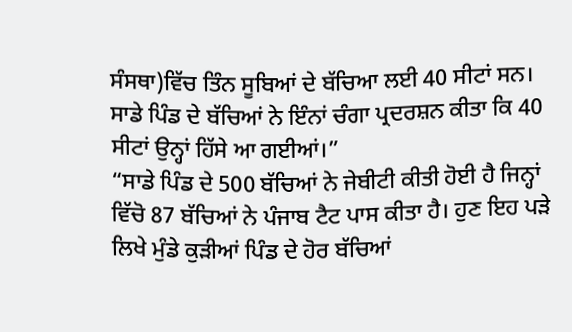ਸੰਸਥਾ)ਵਿੱਚ ਤਿੰਨ ਸੂਬਿਆਂ ਦੇ ਬੱਚਿਆ ਲਈ 40 ਸੀਟਾਂ ਸਨ। ਸਾਡੇ ਪਿੰਡ ਦੇ ਬੱਚਿਆਂ ਨੇ ਇੰਨਾਂ ਚੰਗਾ ਪ੍ਰਦਰਸ਼ਨ ਕੀਤਾ ਕਿ 40 ਸੀਟਾਂ ਉਨ੍ਹਾਂ ਹਿੱਸੇ ਆ ਗਈਆਂ।”
“ਸਾਡੇ ਪਿੰਡ ਦੇ 500 ਬੱਚਿਆਂ ਨੇ ਜੇਬੀਟੀ ਕੀਤੀ ਹੋਈ ਹੈ ਜਿਨ੍ਹਾਂ ਵਿੱਚੋ 87 ਬੱਚਿਆਂ ਨੇ ਪੰਜਾਬ ਟੈਟ ਪਾਸ ਕੀਤਾ ਹੈ। ਹੁਣ ਇਹ ਪੜੇ ਲਿਖੇ ਮੁੰਡੇ ਕੁੜੀਆਂ ਪਿੰਡ ਦੇ ਹੋਰ ਬੱਚਿਆਂ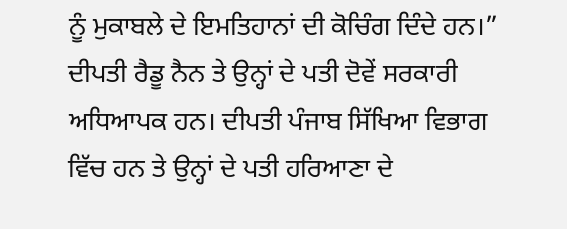ਨੂੰ ਮੁਕਾਬਲੇ ਦੇ ਇਮਤਿਹਾਨਾਂ ਦੀ ਕੋਚਿੰਗ ਦਿੰਦੇ ਹਨ।”
ਦੀਪਤੀ ਰੈਡੂ ਨੈਨ ਤੇ ਉਨ੍ਹਾਂ ਦੇ ਪਤੀ ਦੋਵੇਂ ਸਰਕਾਰੀ ਅਧਿਆਪਕ ਹਨ। ਦੀਪਤੀ ਪੰਜਾਬ ਸਿੱਖਿਆ ਵਿਭਾਗ ਵਿੱਚ ਹਨ ਤੇ ਉਨ੍ਹਾਂ ਦੇ ਪਤੀ ਹਰਿਆਣਾ ਦੇ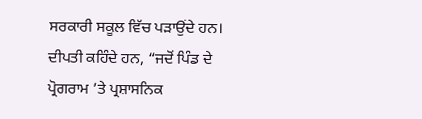ਸਰਕਾਰੀ ਸਕੂਲ ਵਿੱਚ ਪੜਾਉਂਦੇ ਹਨ।
ਦੀਪਤੀ ਕਹਿੰਦੇ ਹਨ, “ਜਦੋਂ ਪਿੰਡ ਦੇ ਪ੍ਰੋਗਰਾਮ ’ਤੇ ਪ੍ਰਸ਼ਾਸਨਿਕ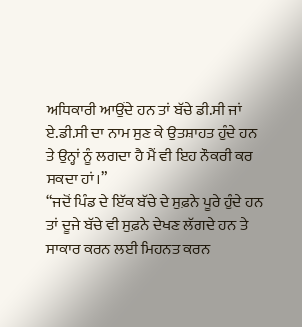ਅਧਿਕਾਰੀ ਆਉਂਦੇ ਹਨ ਤਾਂ ਬੱਚੇ ਡੀ.ਸੀ ਜਾਂ ਏ.ਡੀ.ਸੀ ਦਾ ਨਾਮ ਸੁਣ ਕੇ ਉਤਸ਼ਾਹਤ ਹੁੰਦੇ ਹਨ ਤੇ ਉਨ੍ਹਾਂ ਨੂੰ ਲਗਦਾ ਹੈ ਮੈਂ ਵੀ ਇਹ ਨੌਕਰੀ ਕਰ ਸਕਦਾ ਹਾਂ।”
“ਜਦੋਂ ਪਿੰਡ ਦੇ ਇੱਕ ਬੱਚੇ ਦੇ ਸੁਫ਼ਨੇ ਪੂਰੇ ਹੁੰਦੇ ਹਨ ਤਾਂ ਦੂਜੇ ਬੱਚੇ ਵੀ ਸੁਫ਼ਨੇ ਦੇਖਣ ਲੱਗਦੇ ਹਨ ਤੇ ਸਾਕਾਰ ਕਰਨ ਲਈ ਮਿਹਨਤ ਕਰਨ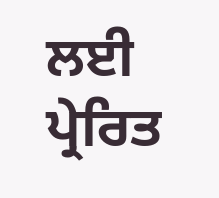ਲਈ ਪ੍ਰੇਰਿਤ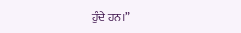ਹੁੰਦੇ ਹਨ।”